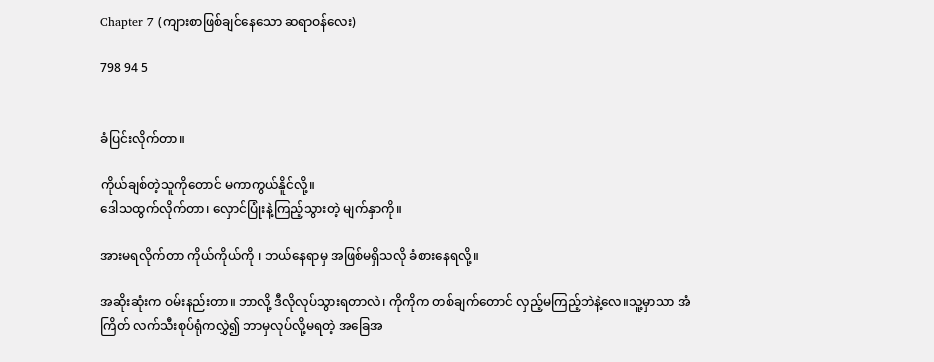Chapter 7 (ကျားစာဖြစ်ချင်နေသော ဆရာဝန်လေး)

798 94 5


ခံပြင်းလိုက်တာ။

ကိုယ်ချစ်တဲ့သူကိုတောင် မကာကွယ်နိူင်လို့။
ဒေါသထွက်လိုက်တာ၊ လှောင်ပြုံးနဲ့ကြည့်သွားတဲ့ မျက်နှာကို။

အားမရလိုက်တာ ကိုယ်ကိုယ်ကို ၊ ဘယ်နေရာမှ အဖြစ်မရှိသလို ခံစားနေရလို့။

အဆိုးဆုံးက ဝမ်းနည်းတာ။ ဘာလို့ ဒီလိုလုပ်သွားရတာလဲ၊ ကိုကိုက တစ်ချက်တောင် လှည့်မကြည့်ဘဲနဲ့လေ။သူ့မှာသာ အံကြိတ် လက်သီးစုပ်ရုံကလွှဲ၍ ဘာမှလုပ်လို့မရတဲ့ အခြေအ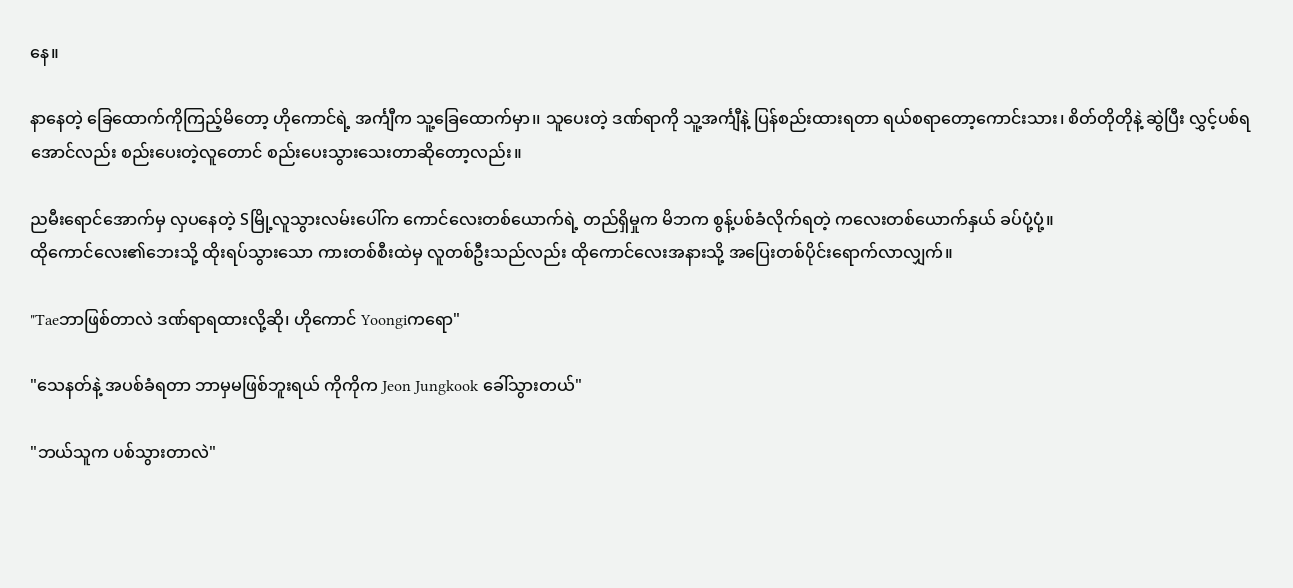နေ။

နာနေတဲ့ ခြေထောက်ကိုကြည့်မိတော့ ဟိုကောင်ရဲ့ အင်္ကျီက သူ့ခြေထောက်မှာ၊၊ သူပေးတဲ့ ဒဏ်ရာကို သူ့အင်္ကျီနဲ့ ပြန်စည်းထားရတာ ရယ်စရာတော့ကောင်းသား၊ စိတ်တိုတိုနဲ့ ဆွဲပြီး လွှင့်ပစ်ရအောင်လည်း စည်းပေးတဲ့လူတောင် စည်းပေးသွားသေးတာဆိုတော့လည်း။

ညမီးရောင်အောက်မှ လှပနေတဲ့ Sမြို့လူသွားလမ်းပေါ်က ကောင်လေးတစ်ယောက်ရဲ့ တည်ရှိမှုက မိဘက စွန့်ပစ်ခံလိုက်ရတဲ့ ကလေးတစ်ယောက်နှယ် ခပ်ပုံ့ပုံ့။
ထိုကောင်လေး၏ဘေးသို့ ထိုးရပ်သွားသော ကားတစ်စီးထဲမှ လူတစ်ဦးသည်လည်း ထိုကောင်လေးအနားသို့ အပြေးတစ်ပိုင်းရောက်လာလျှက်။

"Taeဘာဖြစ်တာလဲ ဒဏ်ရာရထားလို့ဆို၊ ဟိုကောင် Yoongiကရော"

"သေနတ်နဲ့ အပစ်ခံရတာ ဘာမှမဖြစ်ဘူးရယ် ကိုကိုက Jeon Jungkook ခေါ်သွားတယ်"

"ဘယ်သူက ပစ်သွားတာလဲ"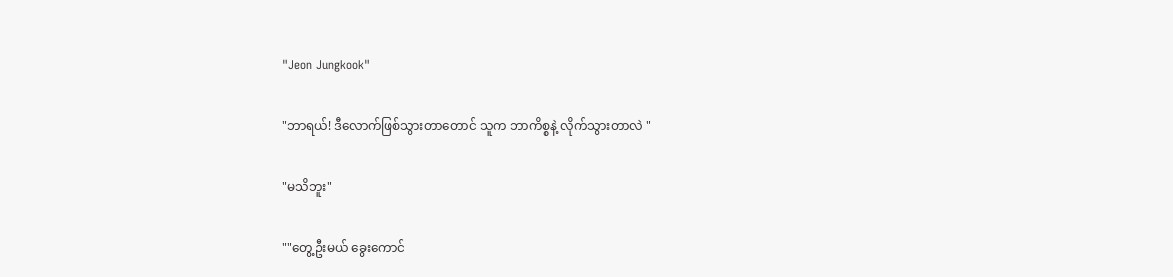"Jeon Jungkook"

"ဘာရယ်! ဒီလောက်ဖြစ်သွားတာတောင် သူက ဘာကိစ္စနဲ့ လိုက်သွားတာလဲ "

"မသိဘူး"

""တွေ့ဦးမယ် ခွေးကောင်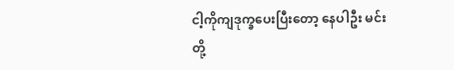ငါ့ကိုကျဒုက္ခပေးပြီးတော့ နေပါဦး မင်းတို့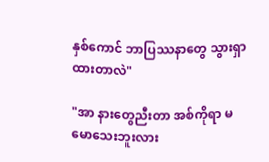နှစ်ကောင် ဘာပြဿနာတွေ သွားရှာထားတာလဲ"

"အာ နားတွေညီးတာ အစ်ကိုရာ မမောသေးဘူးလား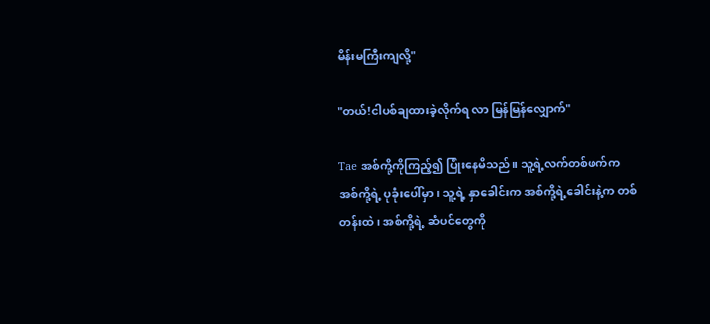မိန်းမကြီးကျလို့"

"တယ်!ငါပစ်ချထားခဲ့လိုက်ရ လာ မြန်မြန်လျှောက်"

Tae အစ်ကို့ကိုကြည့်၍ ပြုံးနေမိသည်။ သူ့ရဲ့လက်တစ်ဖက်က အစ်ကို့ရဲ့ ပုခုံးပေါ်မှာ၊ သူ့ရဲ့ နှာခေါင်းက အစ်ကို့ရဲ့ခေါင်းနဲ့က တစ်တန်းထဲ၊ အစ်ကို့ရဲ့ ဆံပင်တွေကို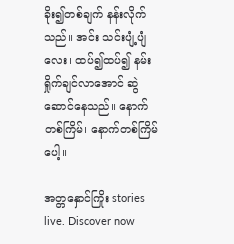ခိုး၍တစ်ချက် နန်းလိုက်သည်။ အင်း သင်းပျံ့ပျံလေး၊ ထပ်၍ထပ်၍ နမ်းရှိုက်ချင်လာအောင် ဆွဲဆောင်နေသည်။ နောက်တစ်ကြိမ်၊ နောက်တစ်ကြိမ်ပေါ့။

အတ္တနှောင်ကြိုး stories live. Discover now